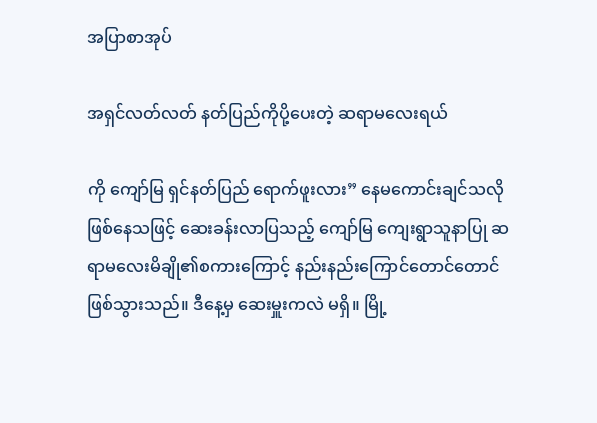အပြာစာအုပ်

အရှင်လတ်လတ် နတ်ပြည်ကိုပို့ပေးတဲ့ ဆရာမလေးရယ်

ကို ကျော်မြ ရှင်နတ်ပြည် ရောက်ဖူးလား” နေမကောင်းချင်သလိုဖြစ်နေသဖြင့် ဆေးခန်းလာပြသည့် ကျော်မြ ကျေးရွာသူနာပြု ဆရာမလေးမိချို၏စကားကြောင့် နည်းနည်းကြောင်တောင်တောင် ဖြစ်သွားသည်။ ဒီနေ့မှ ဆေးမှူးကလဲ မရှိ။ မြို့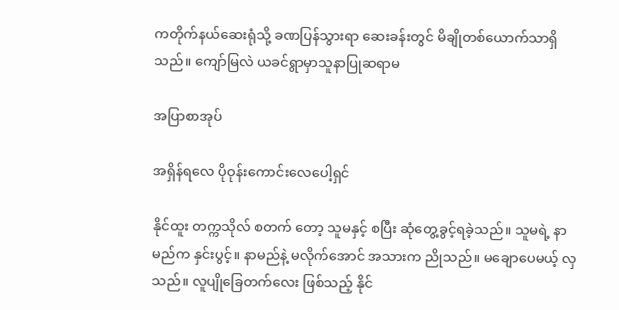ကတိုက်နယ်ဆေးရုံသို့ ခဏပြန်သွားရာ ဆေးခန်းတွင် မိချိုတစ်ယောက်သာရှိသည်။ ကျော်မြလဲ ယခင်ရွာမှာသူနာပြုဆရာမ

အပြာစာအုပ်

အရှိန်ရလေ ပိုဝုန်းကောင်းလေပေါ့ရှင်

နိုင်ထူး တက္ကသိုလ် စတက် တော့ သူမနှင့် စပြီး ဆုံတွေ့ခွင့်ရခဲ့သည်။ သူမရဲ့ နာမည်က နှင်းပွင့်။ နာမည်နဲ့ မလိုက်အောင် အသားက ညိုသည်။ မချောပေမယ့် လှသည်။ လူပျိုခြေတက်လေး ဖြစ်သည့် နိုင်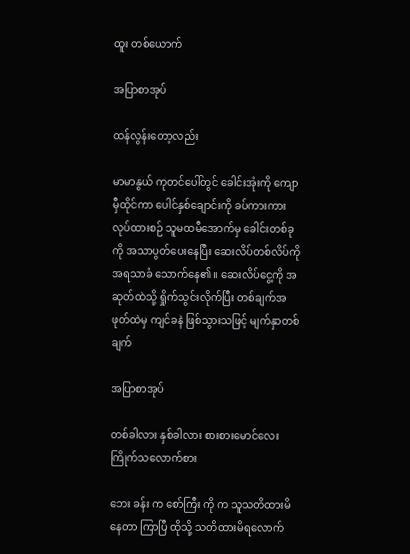ထူး တစ်ယောက်

အပြာစာအုပ်

ထန်လွန်းတော့လည်း

မာမာနွယ် ကုတင်ပေါ်တွင် ခေါင်းအုံးကို ကျောမှီထိုင်ကာ ပေါင်နှစ်ချောင်းကို ခပ်ကားကား လုပ်ထားစဉ် သူမထမီအောက်မှ ခေါင်းတစ်ခုကို အသာပွတ်ပေးနေပြီး ဆေးလိပ်တစ်လိပ်ကို အရသာခံ သောက်နေ၏။ ဆေးလိပ်ငွေ့ကို အဆုတ်ထဲသို့ ရှိုက်သွင်းလိုက်ပြီး တစ်ချက်အဖုတ်ထဲမှ ကျင်ခနဲ ဖြစ်သွားသဖြင့် မျက်နှာတစ်ချက်

အပြာစာအုပ်

တစ်ခါလား နှစ်ခါလား စားစားမောင်လေးကြိုက်သလောက်စား

ဘေး ခန်း က စော်ကြီး ကို က သူသတိထားမိနေတာ ကြာပြီ ထိုသို့ သတိထားမိရလောက်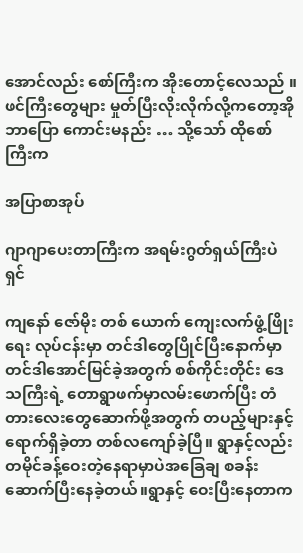အောင်လည်း စော်ကြီးက အိုးတောင့်လေသည် ။ ဖင်ကြီးတွေများ မှုတ်ပြီးလိုးလိုက်လို့ကတော့အို ဘာပြော ကောင်းမနည်း … သို့သော် ထိုစော်ကြီးက

အပြာစာအုပ်

ဂျာဂျာပေးတာကြီးက အရမ်းဂွတ်ရှယ်ကြီးပဲရှင်

ကျနော် ဇော်မိုး တစ် ယောက် ကျေးလက်ဖွံ့ဖြိုးရေး လုပ်ငန်းမှာ တင်ဒါတွေပြိုင်ပြီးနောက်မှာတင်ဒါအောင်မြင်ခဲ့အတွက် စစ်ကိုင်းတိုင်း ဒေသကြီးရဲ့ တောရွာဖက်မှာလမ်းဖောက်ပြီး တံတားလေးတွေဆောက်ဖို့အတွက် တပည့်များနှင့်ရောက်ရှိခဲ့တာ တစ်လကျော်ခဲ့ပြီ။ ရွာနှင့်လည်း တမိုင်ခန့်ဝေးတဲ့နေရာမှာပဲအခြေချ စခန်းဆောက်ပြီးနေခဲ့တယ်။ရွာနှင့် ဝေးပြီးနေတာက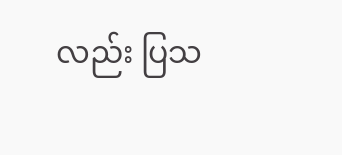လည်း ပြသ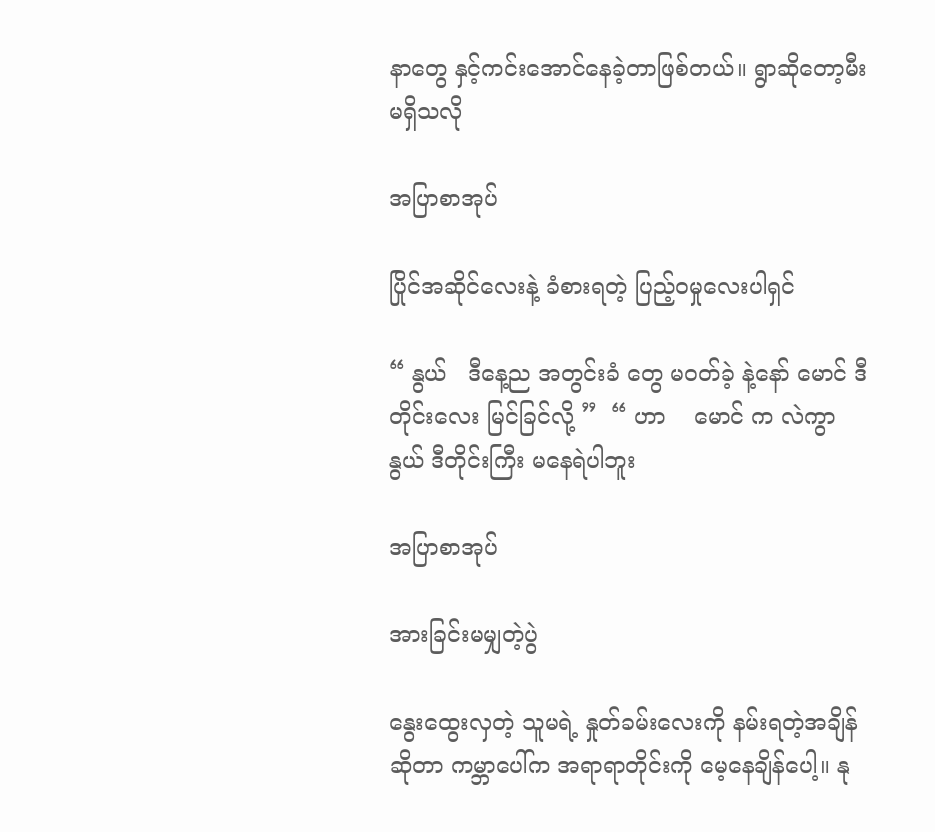နာတွေ နှင့်ကင်းအောင်နေခဲ့တာဖြစ်တယ်။ ရွာဆိုတော့မီးမရှိသလို

အပြာစာအုပ်

ပြိုင်အဆိုင်လေးနဲ့ ခံစားရတဲ့ ပြည့်ဝမှုလေးပါရှင်

“ နွယ်   ဒီနေ့ည အတွင်းခံ တွေ မဝတ်ခဲ့ နဲ့နော် မောင် ဒီတိုင်းလေး မြင်ခြင်လို့ ”  “ ဟာ    မောင် က လဲကွာ နွယ် ဒီတိုင်းကြီး မနေရဲပါဘူး

အပြာစာအုပ်

အားခြင်းမမျှတဲ့ပွဲ

နွေးထွေးလှတဲ့ သူမရဲ့ နှုတ်ခမ်းလေးကို နမ်းရတဲ့အချိန်ဆိုတာ ကမ္ဘာပေါ်က အရာရာတိုင်းကို မေ့နေချိန်ပေါ့။ နု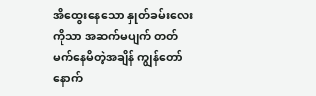အိထွေးနေသော နှုတ်ခမ်းလေးကိုသာ အဆက်မပျက် တတ်မက်နေမိတဲ့အချိန် ကျွန်တော် နောက်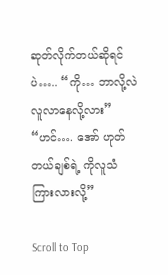ဆုတ်လိုက်တယ်ဆိုရင်ပဲ….. “ကို… ဘာလို့လဲ လူလာနေလို့လား” “ဟင်…. အော် ဟုတ်တယ်ချစ်ရဲ့ ကိုလူသံကြားလားလို့”

Scroll to Top